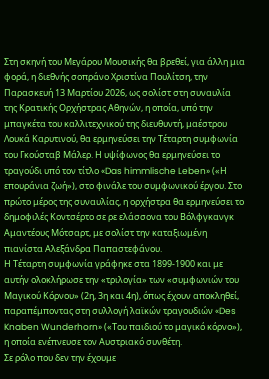Στη σκηνή του Μεγάρου Μουσικής θα βρεθεί, για άλλη μια φορά, η διεθνής σοπράνο Χριστίνα Πουλίτση, την Παρασκευή 13 Μαρτίου 2026, ως σολίστ στη συναυλία της Κρατικής Ορχήστρας Αθηνών, η οποία, υπό την μπαγκέτα του καλλιτεχνικού της διευθυντή, μαέστρου Λουκά Καρυτινού, θα ερμηνεύσει την Τέταρτη συμφωνία του Γκούσταβ Μάλερ. Η υψίφωνος θα ερμηνεύσει το τραγούδι υπό τον τίτλο «Das himmlische Leben» («Η επουράνια ζωή»), στο φινάλε του συμφωνικού έργου. Στο πρώτο μέρος της συναυλίας, η ορχήστρα θα ερμηνεύσει το δημοφιλές Κοντσέρτο σε ρε ελάσσονα του Βόλφγκανγκ Αμαντέους Μότσαρτ, με σολίστ την καταξιωμένη πιανίστα Αλεξάνδρα Παπαστεφάνου.
Η Τέταρτη συμφωνία γράφηκε στα 1899-1900 και με αυτήν ολοκλήρωσε την «τριλογία» των «συμφωνιών του Μαγικού Κόρνου» (2η, 3η και 4η), όπως έχουν αποκληθεί, παραπέμποντας στη συλλογή λαϊκών τραγουδιών «Des Knaben Wunderhorn» («Του παιδιού το μαγικό κόρνο»), η οποία ενέπνευσε τον Αυστριακό συνθέτη.
Σε ρόλο που δεν την έχουμε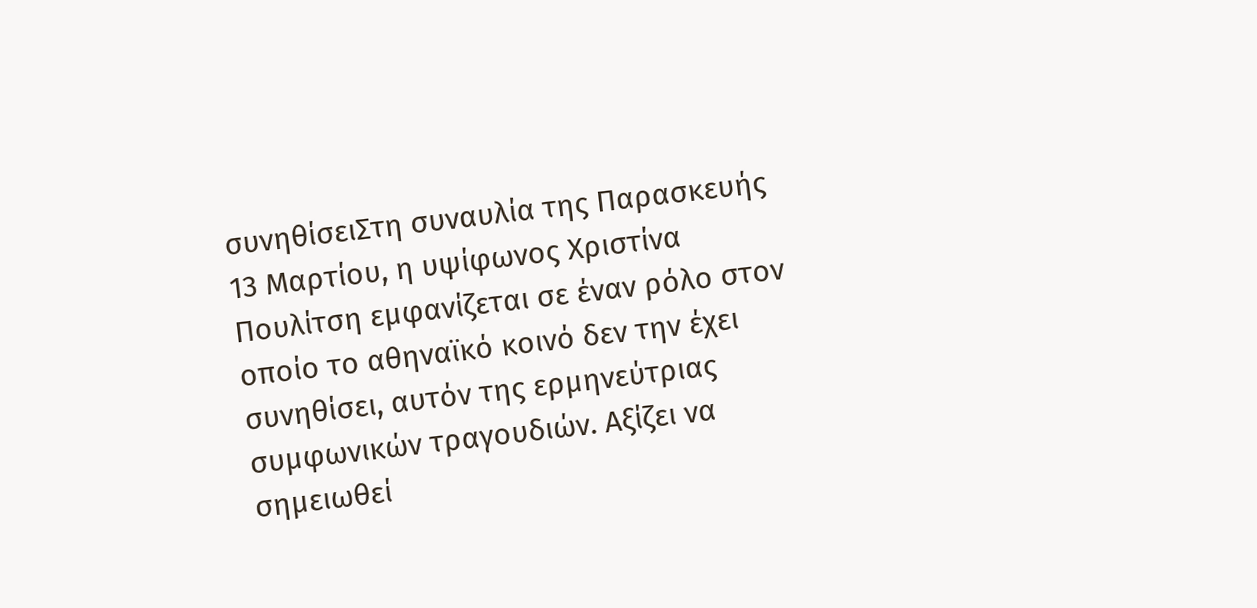συνηθίσειΣτη συναυλία της Παρασκευής 13 Μαρτίου, η υψίφωνος Χριστίνα Πουλίτση εμφανίζεται σε έναν ρόλο στον οποίο το αθηναϊκό κοινό δεν την έχει συνηθίσει, αυτόν της ερμηνεύτριας συμφωνικών τραγουδιών. Αξίζει να σημειωθεί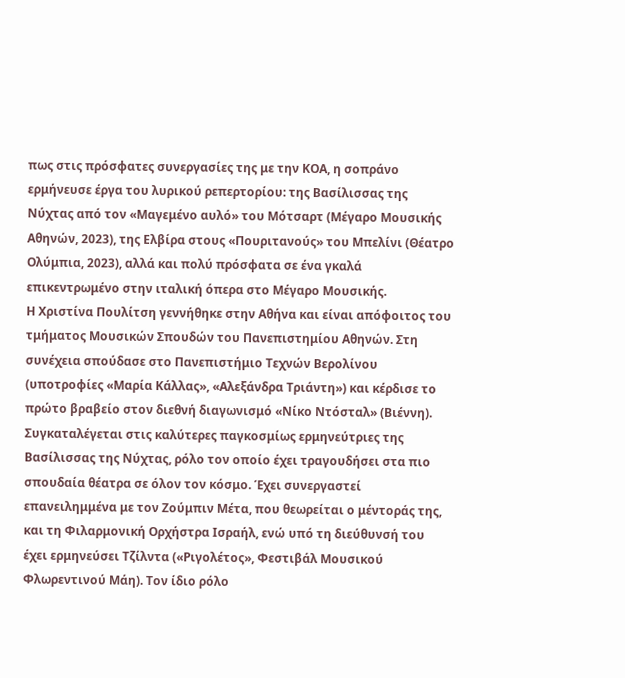πως στις πρόσφατες συνεργασίες της με την ΚΟΑ, η σοπράνο ερμήνευσε έργα του λυρικού ρεπερτορίου: της Βασίλισσας της Νύχτας από τον «Μαγεμένο αυλό» του Μότσαρτ (Μέγαρο Μουσικής Αθηνών, 2023), της Ελβίρα στους «Πουριτανούς» του Μπελίνι (Θέατρο Ολύμπια, 2023), αλλά και πολύ πρόσφατα σε ένα γκαλά επικεντρωμένο στην ιταλική όπερα στο Μέγαρο Μουσικής.
Η Χριστίνα Πουλίτση γεννήθηκε στην Αθήνα και είναι απόφοιτος του τμήματος Μουσικών Σπουδών του Πανεπιστημίου Αθηνών. Στη συνέχεια σπούδασε στο Πανεπιστήμιο Τεχνών Βερολίνου (υποτροφίες «Μαρία Κάλλας», «Αλεξάνδρα Τριάντη») και κέρδισε το πρώτο βραβείο στον διεθνή διαγωνισμό «Νίκο Ντόσταλ» (Βιέννη). Συγκαταλέγεται στις καλύτερες παγκοσμίως ερμηνεύτριες της Βασίλισσας της Νύχτας, ρόλο τον οποίο έχει τραγουδήσει στα πιο σπουδαία θέατρα σε όλον τον κόσμο. Έχει συνεργαστεί επανειλημμένα με τον Ζούμπιν Μέτα, που θεωρείται ο μέντοράς της, και τη Φιλαρμονική Ορχήστρα Ισραήλ, ενώ υπό τη διεύθυνσή του έχει ερμηνεύσει Τζίλντα («Ριγολέτος», Φεστιβάλ Μουσικού Φλωρεντινού Μάη). Τον ίδιο ρόλο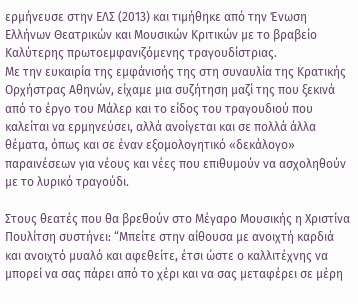ερμήνευσε στην ΕΛΣ (2013) και τιμήθηκε από την Ένωση Ελλήνων Θεατρικών και Μουσικών Κριτικών με το βραβείο Καλύτερης πρωτοεμφανιζόμενης τραγουδίστριας.
Με την ευκαιρία της εμφάνισής της στη συναυλία της Κρατικής Ορχήστρας Αθηνών, είχαμε μια συζήτηση μαζί της που ξεκινά από το έργο του Μάλερ και το είδος του τραγουδιού που καλείται να ερμηνεύσει, αλλά ανοίγεται και σε πολλά άλλα θέματα, όπως και σε έναν εξομολογητικό «δεκάλογο» παραινέσεων για νέους και νέες που επιθυμούν να ασχοληθούν με το λυρικό τραγούδι.

Στους θεατές που θα βρεθούν στο Μέγαρο Μουσικής η Χριστίνα Πουλίτση συστήνει: “Μπείτε στην αίθουσα με ανοιχτή καρδιά και ανοιχτό μυαλό και αφεθείτε, έτσι ώστε ο καλλιτέχνης να μπορεί να σας πάρει από το χέρι και να σας μεταφέρει σε μέρη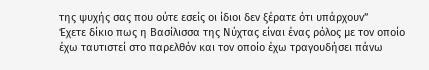της ψυχής σας που ούτε εσείς οι ίδιοι δεν ξέρατε ότι υπάρχουν”
Έχετε δίκιο πως η Βασίλισσα της Νύχτας είναι ένας ρόλος με τον οποίο έχω ταυτιστεί στο παρελθόν και τον οποίο έχω τραγουδήσει πάνω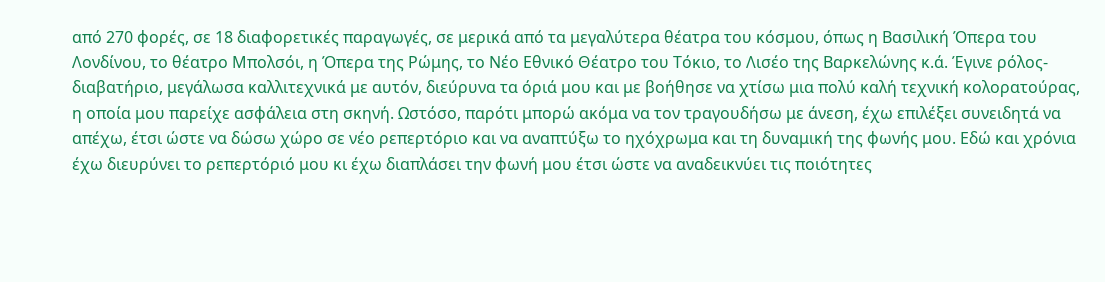από 270 φορές, σε 18 διαφορετικές παραγωγές, σε μερικά από τα μεγαλύτερα θέατρα του κόσμου, όπως η Βασιλική Όπερα του Λονδίνου, το θέατρο Μπολσόι, η Όπερα της Ρώμης, το Νέο Εθνικό Θέατρο του Τόκιο, το Λισέο της Βαρκελώνης κ.ά. Έγινε ρόλος-διαβατήριο, μεγάλωσα καλλιτεχνικά με αυτόν, διεύρυνα τα όριά μου και με βοήθησε να χτίσω μια πολύ καλή τεχνική κολορατούρας, η οποία μου παρείχε ασφάλεια στη σκηνή. Ωστόσο, παρότι μπορώ ακόμα να τον τραγουδήσω με άνεση, έχω επιλέξει συνειδητά να απέχω, έτσι ώστε να δώσω χώρο σε νέο ρεπερτόριο και να αναπτύξω το ηχόχρωμα και τη δυναμική της φωνής μου. Εδώ και χρόνια έχω διευρύνει το ρεπερτόριό μου κι έχω διαπλάσει την φωνή μου έτσι ώστε να αναδεικνύει τις ποιότητες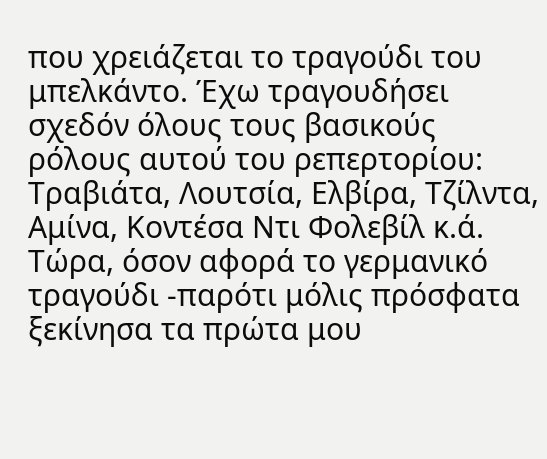που χρειάζεται το τραγούδι του μπελκάντο. Έχω τραγουδήσει σχεδόν όλους τους βασικούς ρόλους αυτού του ρεπερτορίου: Τραβιάτα, Λουτσία, Ελβίρα, Τζίλντα, Αμίνα, Κοντέσα Ντι Φολεβίλ κ.ά.
Τώρα, όσον αφορά το γερμανικό τραγούδι -παρότι μόλις πρόσφατα ξεκίνησα τα πρώτα μου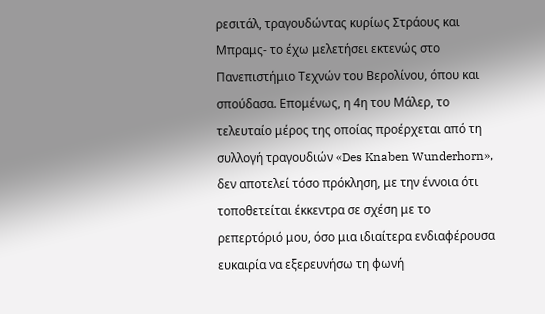ρεσιτάλ, τραγουδώντας κυρίως Στράους και Μπραμς- το έχω μελετήσει εκτενώς στο Πανεπιστήμιο Τεχνών του Βερολίνου, όπου και σπούδασα. Επομένως, η 4η του Μάλερ, το τελευταίο μέρος της οποίας προέρχεται από τη συλλογή τραγουδιών «Des Knaben Wunderhorn», δεν αποτελεί τόσο πρόκληση, με την έννοια ότι τοποθετείται έκκεντρα σε σχέση με το ρεπερτόριό μου, όσο μια ιδιαίτερα ενδιαφέρουσα ευκαιρία να εξερευνήσω τη φωνή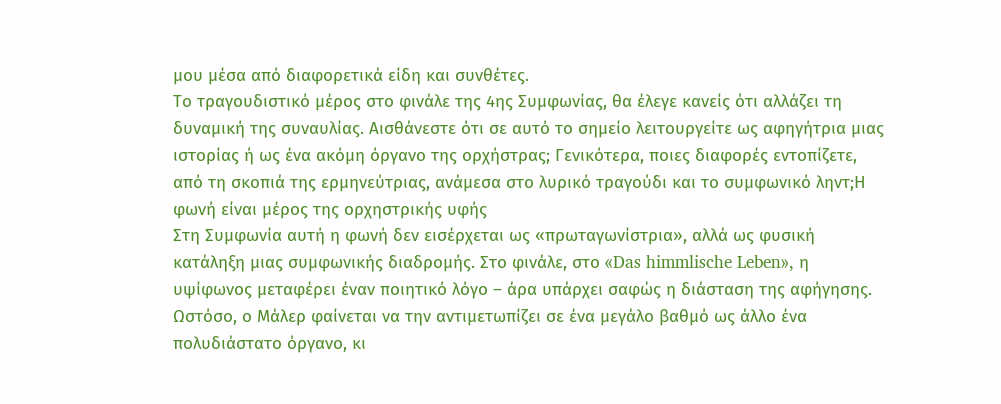μου μέσα από διαφορετικά είδη και συνθέτες.
Το τραγουδιστικό μέρος στο φινάλε της 4ης Συμφωνίας, θα έλεγε κανείς ότι αλλάζει τη δυναμική της συναυλίας. Αισθάνεστε ότι σε αυτό το σημείο λειτουργείτε ως αφηγήτρια μιας ιστορίας ή ως ένα ακόμη όργανο της ορχήστρας; Γενικότερα, ποιες διαφορές εντοπίζετε, από τη σκοπιά της ερμηνεύτριας, ανάμεσα στο λυρικό τραγούδι και το συμφωνικό ληντ;Η φωνή είναι μέρος της ορχηστρικής υφής
Στη Συμφωνία αυτή η φωνή δεν εισέρχεται ως «πρωταγωνίστρια», αλλά ως φυσική κατάληξη μιας συμφωνικής διαδρομής. Στο φινάλε, στο «Das himmlische Leben», η υψίφωνος μεταφέρει έναν ποιητικό λόγο – άρα υπάρχει σαφώς η διάσταση της αφήγησης. Ωστόσο, ο Μάλερ φαίνεται να την αντιμετωπίζει σε ένα μεγάλο βαθμό ως άλλο ένα πολυδιάστατο όργανο, κι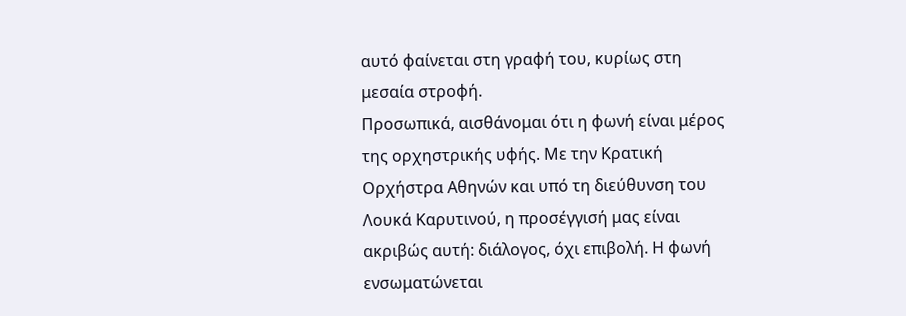αυτό φαίνεται στη γραφή του, κυρίως στη μεσαία στροφή.
Προσωπικά, αισθάνομαι ότι η φωνή είναι μέρος της ορχηστρικής υφής. Με την Κρατική Ορχήστρα Αθηνών και υπό τη διεύθυνση του Λουκά Καρυτινού, η προσέγγισή μας είναι ακριβώς αυτή: διάλογος, όχι επιβολή. Η φωνή ενσωματώνεται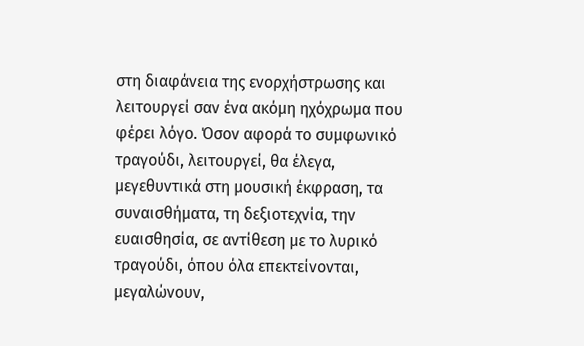στη διαφάνεια της ενορχήστρωσης και λειτουργεί σαν ένα ακόμη ηχόχρωμα που φέρει λόγο. Όσον αφορά το συμφωνικό τραγούδι, λειτουργεί, θα έλεγα, μεγεθυντικά στη μουσική έκφραση, τα συναισθήματα, τη δεξιοτεχνία, την ευαισθησία, σε αντίθεση με το λυρικό τραγούδι, όπου όλα επεκτείνονται, μεγαλώνουν,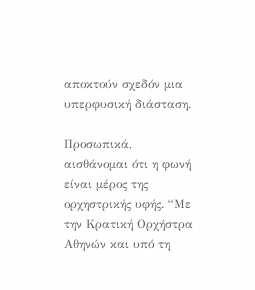αποκτούν σχεδόν μια υπερφυσική διάσταση.

Προσωπικά, αισθάνομαι ότι η φωνή είναι μέρος της ορχηστρικής υφής. “Με την Κρατική Ορχήστρα Αθηνών και υπό τη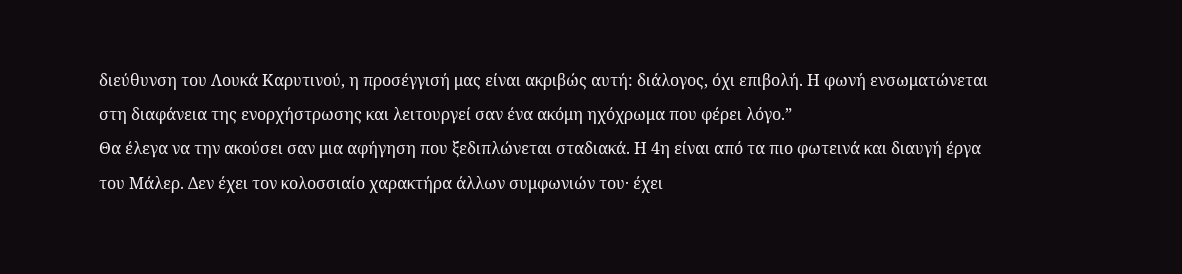διεύθυνση του Λουκά Καρυτινού, η προσέγγισή μας είναι ακριβώς αυτή: διάλογος, όχι επιβολή. Η φωνή ενσωματώνεται στη διαφάνεια της ενορχήστρωσης και λειτουργεί σαν ένα ακόμη ηχόχρωμα που φέρει λόγο.”
Θα έλεγα να την ακούσει σαν μια αφήγηση που ξεδιπλώνεται σταδιακά. Η 4η είναι από τα πιο φωτεινά και διαυγή έργα του Μάλερ. Δεν έχει τον κολοσσιαίο χαρακτήρα άλλων συμφωνιών του· έχει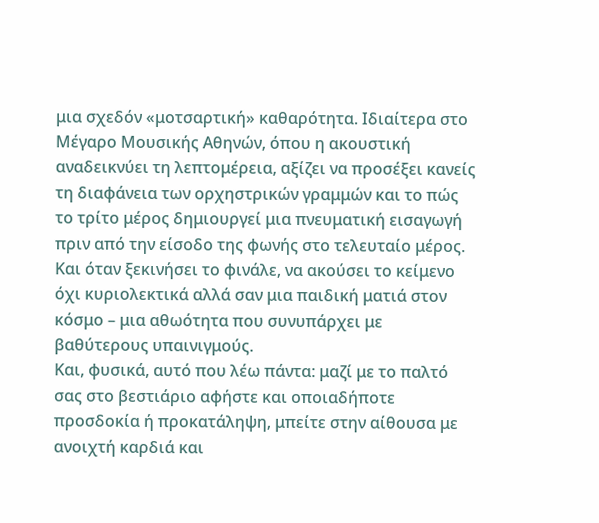μια σχεδόν «μοτσαρτική» καθαρότητα. Ιδιαίτερα στο Μέγαρο Μουσικής Αθηνών, όπου η ακουστική αναδεικνύει τη λεπτομέρεια, αξίζει να προσέξει κανείς τη διαφάνεια των ορχηστρικών γραμμών και το πώς το τρίτο μέρος δημιουργεί μια πνευματική εισαγωγή πριν από την είσοδο της φωνής στο τελευταίο μέρος. Και όταν ξεκινήσει το φινάλε, να ακούσει το κείμενο όχι κυριολεκτικά αλλά σαν μια παιδική ματιά στον κόσμο – μια αθωότητα που συνυπάρχει με βαθύτερους υπαινιγμούς.
Και, φυσικά, αυτό που λέω πάντα: μαζί με το παλτό σας στο βεστιάριο αφήστε και οποιαδήποτε προσδοκία ή προκατάληψη, μπείτε στην αίθουσα με ανοιχτή καρδιά και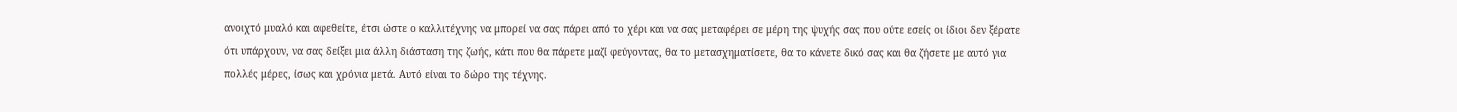ανοιχτό μυαλό και αφεθείτε, έτσι ώστε ο καλλιτέχνης να μπορεί να σας πάρει από το χέρι και να σας μεταφέρει σε μέρη της ψυχής σας που ούτε εσείς οι ίδιοι δεν ξέρατε ότι υπάρχουν, να σας δείξει μια άλλη διάσταση της ζωής, κάτι που θα πάρετε μαζί φεύγοντας, θα το μετασχηματίσετε, θα το κάνετε δικό σας και θα ζήσετε με αυτό για πολλές μέρες, ίσως και χρόνια μετά. Αυτό είναι το δώρο της τέχνης.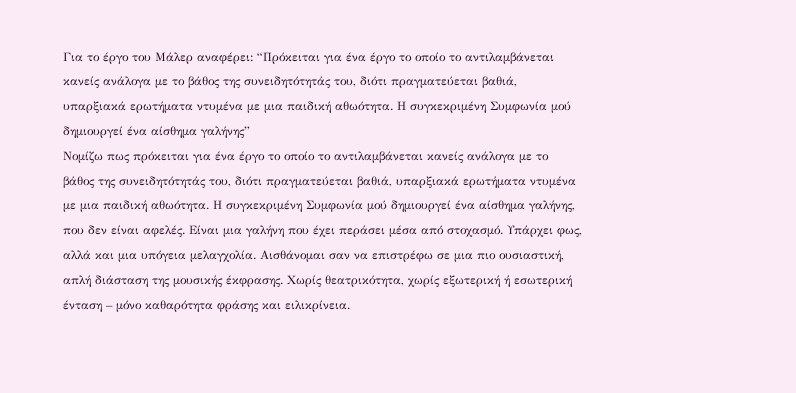Για το έργο του Μάλερ αναφέρει: “Πρόκειται για ένα έργο το οποίο το αντιλαμβάνεται κανείς ανάλογα με το βάθος της συνειδητότητάς του, διότι πραγματεύεται βαθιά, υπαρξιακά ερωτήματα ντυμένα με μια παιδική αθωότητα. Η συγκεκριμένη Συμφωνία μού δημιουργεί ένα αίσθημα γαλήνης”
Νομίζω πως πρόκειται για ένα έργο το οποίο το αντιλαμβάνεται κανείς ανάλογα με το βάθος της συνειδητότητάς του, διότι πραγματεύεται βαθιά, υπαρξιακά ερωτήματα ντυμένα με μια παιδική αθωότητα. Η συγκεκριμένη Συμφωνία μού δημιουργεί ένα αίσθημα γαλήνης, που δεν είναι αφελές. Είναι μια γαλήνη που έχει περάσει μέσα από στοχασμό. Υπάρχει φως, αλλά και μια υπόγεια μελαγχολία. Αισθάνομαι σαν να επιστρέφω σε μια πιο ουσιαστική, απλή διάσταση της μουσικής έκφρασης. Χωρίς θεατρικότητα, χωρίς εξωτερική ή εσωτερική ένταση – μόνο καθαρότητα φράσης και ειλικρίνεια.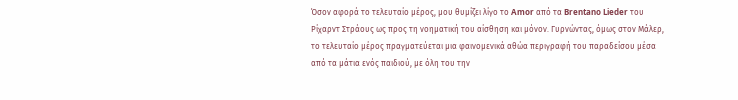Όσον αφορά το τελευταίο μέρος, μου θυμίζει λίγο το Amor από τα Brentano Lieder του Ρίχαρντ Στράους ως προς τη νοηματική του αίσθηση και μόνον. Γυρνώντας, όμως στον Μάλερ, το τελευταίο μέρος πραγματεύεται μια φαινομενικά αθώα περιγραφή του παραδείσου μέσα από τα μάτια ενός παιδιού, με όλη του την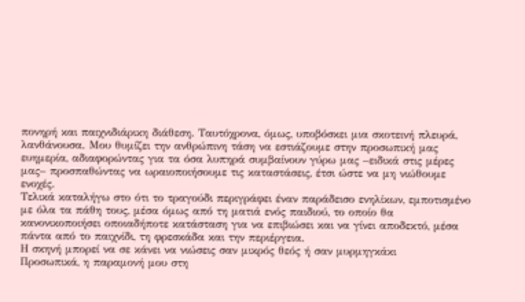πονηρή και παιχνιδιάρικη διάθεση. Ταυτόχρονα, όμως, υποβόσκει μια σκοτεινή πλευρά, λανθάνουσα. Μου θυμίζει την ανθρώπινη τάση να εστιάζουμε στην προσωπική μας ευημερία, αδιαφορώντας για τα όσα λυπηρά συμβαίνουν γύρω μας –ειδικά στις μέρες μας– προσπαθώντας να ωραιοποιήσουμε τις καταστάσεις, έτσι ώστε να μη νιώθουμε ενοχές.
Τελικά καταλήγω στο ότι το τραγούδι περιγράφει έναν παράδεισο ενηλίκων, εμποτισμένο με όλα τα πάθη τους, μέσα όμως από τη ματιά ενός παιδιού, το οποίο θα κανονικοποιήσει οποιαδήποτε κατάσταση για να επιβιώσει και να γίνει αποδεκτό, μέσα πάντα από το παιχνίδι, τη φρεσκάδα και την περιέργεια.
Η σκηνή μπορεί να σε κάνει να νιώσεις σαν μικρός θεός ή σαν μυρμηγκάκι
Προσωπικά, η παραμονή μου στη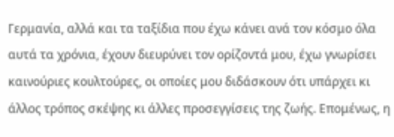Γερμανία, αλλά και τα ταξίδια που έχω κάνει ανά τον κόσμο όλα αυτά τα χρόνια, έχουν διευρύνει τον ορίζοντά μου, έχω γνωρίσει καινούριες κουλτούρες, οι οποίες μου διδάσκουν ότι υπάρχει κι άλλος τρόπος σκέψης κι άλλες προσεγγίσεις της ζωής. Επομένως, η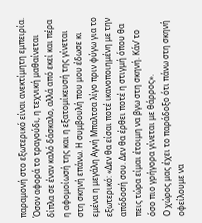παραμονή στο εξωτερικό είναι ανεκτίμητη εμπειρία.
Όσον αφορά το τραγούδι, η τεχνική μαθαίνεται δίπλα σε έναν καλό δάσκαλο, αλλά από εκεί και πέρα η αφομοίωσή της και η εξατομίκευσή της γίνεται στη σκηνή επάνω. Η συμβουλή που μου έδωσε κι εμένα η μεγάλη Αγνή Μπαλτσα λίγο πριν φύγω για το εξωτερικό: «Δεν θα είσαι ποτέ ικανοποιημένη με την απόδοσή σου. Δεν θα έρθει ποτέ η στιγμή όπου θα πεις τώρα είμαι έτοιμη να βγω στη σκηνή. Κάν’ το όσο πιο γρήγορα γίνεται με θάρρος».
Ο χώρος μας έχει το παράδοξο ότι πάνω στη σκηνή οφείλουμε να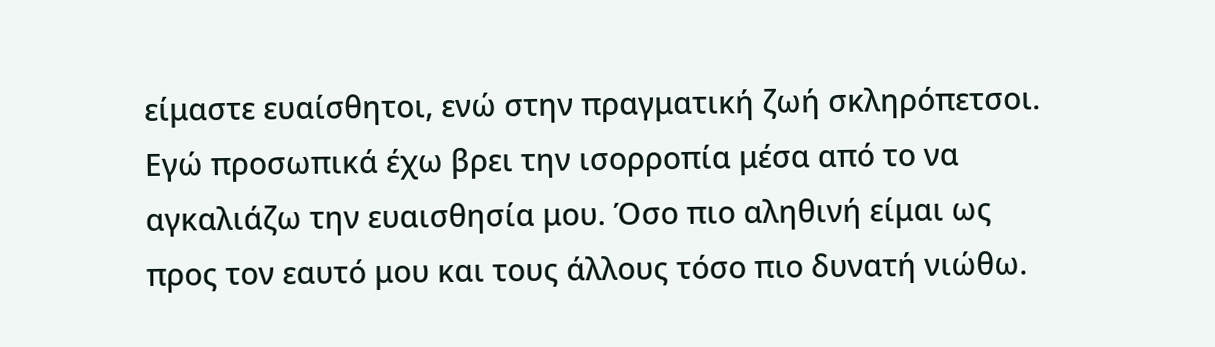είμαστε ευαίσθητοι, ενώ στην πραγματική ζωή σκληρόπετσοι. Εγώ προσωπικά έχω βρει την ισορροπία μέσα από το να αγκαλιάζω την ευαισθησία μου. Όσο πιο αληθινή είμαι ως προς τον εαυτό μου και τους άλλους τόσο πιο δυνατή νιώθω.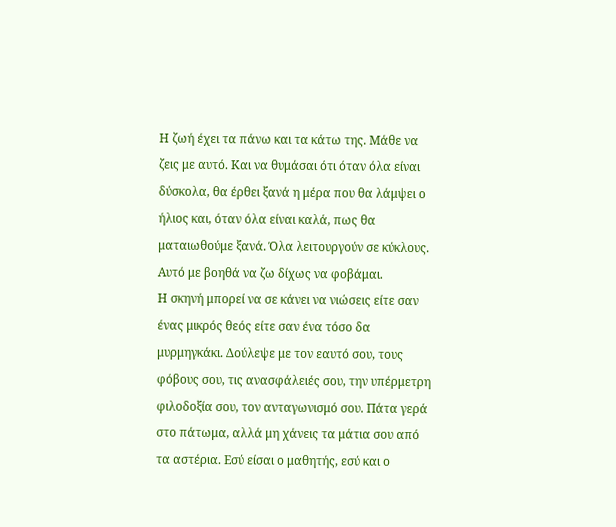Η ζωή έχει τα πάνω και τα κάτω της. Μάθε να ζεις με αυτό. Και να θυμάσαι ότι όταν όλα είναι δύσκολα, θα έρθει ξανά η μέρα που θα λάμψει ο ήλιος και, όταν όλα είναι καλά, πως θα ματαιωθούμε ξανά. Όλα λειτουργούν σε κύκλους. Αυτό με βοηθά να ζω δίχως να φοβάμαι.
Η σκηνή μπορεί να σε κάνει να νιώσεις είτε σαν ένας μικρός θεός είτε σαν ένα τόσο δα μυρμηγκάκι. Δούλεψε με τον εαυτό σου, τους φόβους σου, τις ανασφάλειές σου, την υπέρμετρη φιλοδοξία σου, τον ανταγωνισμό σου. Πάτα γερά στο πάτωμα, αλλά μη χάνεις τα μάτια σου από τα αστέρια. Εσύ είσαι ο μαθητής, εσύ και ο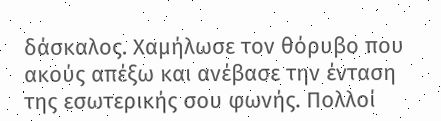δάσκαλος. Χαμήλωσε τον θόρυβο που ακούς απέξω και ανέβασε την ένταση της εσωτερικής σου φωνής. Πολλοί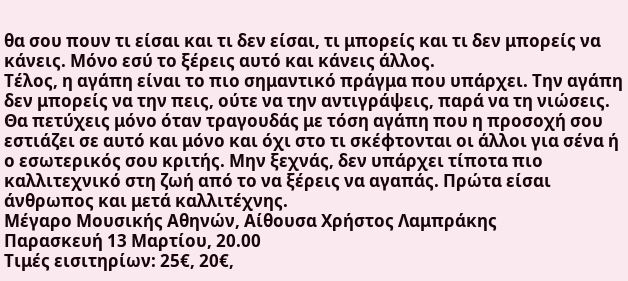θα σου πουν τι είσαι και τι δεν είσαι, τι μπορείς και τι δεν μπορείς να κάνεις. Μόνο εσύ το ξέρεις αυτό και κάνεις άλλος.
Τέλος, η αγάπη είναι το πιο σημαντικό πράγμα που υπάρχει. Την αγάπη δεν μπορείς να την πεις, ούτε να την αντιγράψεις, παρά να τη νιώσεις. Θα πετύχεις μόνο όταν τραγουδάς με τόση αγάπη που η προσοχή σου εστιάζει σε αυτό και μόνο και όχι στο τι σκέφτονται οι άλλοι για σένα ή ο εσωτερικός σου κριτής. Μην ξεχνάς, δεν υπάρχει τίποτα πιο καλλιτεχνικό στη ζωή από το να ξέρεις να αγαπάς. Πρώτα είσαι άνθρωπος και μετά καλλιτέχνης.
Μέγαρο Μουσικής Αθηνών, Αίθουσα Χρήστος Λαμπράκης
Παρασκευή 13 Μαρτίου, 20.00
Τιμές εισιτηρίων: 25€, 20€,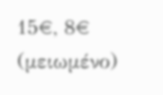15€, 8€ (μειωμένο)